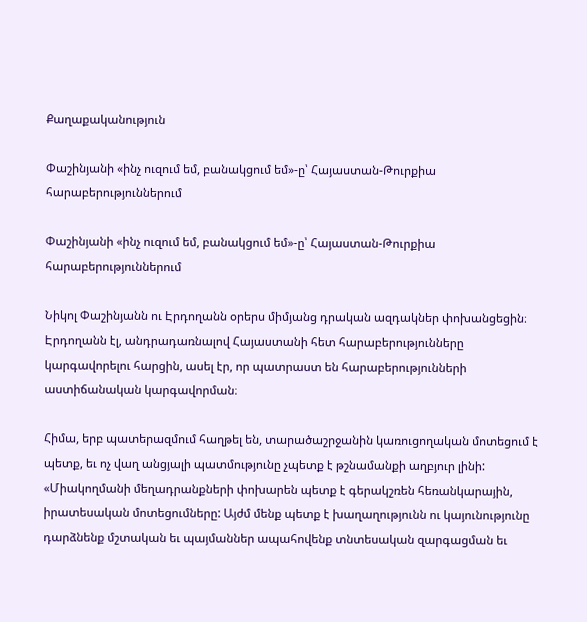Քաղաքականություն

Փաշինյանի «ինչ ուզում եմ, բանակցում եմ»-ը՝ Հայաստան-Թուրքիա հարաբերություններում

Փաշինյանի «ինչ ուզում եմ, բանակցում եմ»-ը՝ Հայաստան-Թուրքիա հարաբերություններում

Նիկոլ Փաշինյանն ու Էրդողանն օրերս միմյանց դրական ազդակներ փոխանցեցին։ Էրդողանն էլ, անդրադառնալով Հայաստանի հետ հարաբերությունները կարգավորելու հարցին, ասել էր, որ պատրաստ են հարաբերությունների աստիճանական կարգավորման։

Հիմա, երբ պատերազմում հաղթել են, տարածաշրջանին կառուցողական մոտեցում է պետք, եւ ոչ վաղ անցյալի պատմությունը չպետք է թշնամանքի աղբյուր լինի: «Միակողմանի մեղադրանքների փոխարեն պետք է գերակշռեն հեռանկարային, իրատեսական մոտեցումները: Այժմ մենք պետք է խաղաղությունն ու կայունությունը դարձնենք մշտական եւ պայմաններ ապահովենք տնտեսական զարգացման եւ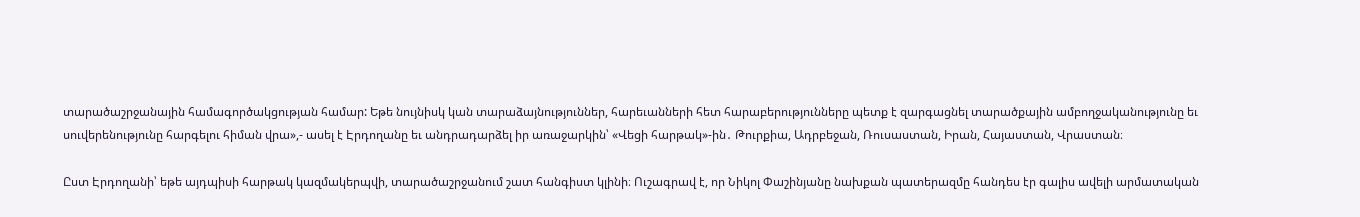տարածաշրջանային համագործակցության համար: Եթե նույնիսկ կան տարաձայնություններ, հարեւանների հետ հարաբերությունները պետք է զարգացնել տարածքային ամբողջականությունը եւ սուվերենությունը հարգելու հիման վրա»,- ասել է Էրդողանը եւ անդրադարձել իր առաջարկին՝ «Վեցի հարթակ»-ին․ Թուրքիա, Ադրբեջան, Ռուսաստան, Իրան, Հայաստան, Վրաստան։

Ըստ Էրդողանի՝ եթե այդպիսի հարթակ կազմակերպվի, տարածաշրջանում շատ հանգիստ կլինի։ Ուշագրավ է, որ Նիկոլ Փաշինյանը նախքան պատերազմը հանդես էր գալիս ավելի արմատական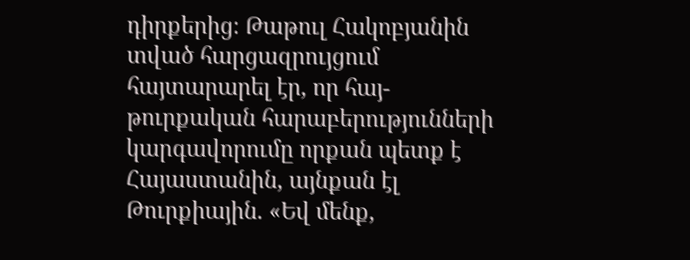դիրքերից։ Թաթուլ Հակոբյանին տված հարցազրույցում հայտարարել էր, որ հայ-թուրքական հարաբերությունների կարգավորումը որքան պետք է Հայաստանին, այնքան էլ Թուրքիային. «Եվ մենք,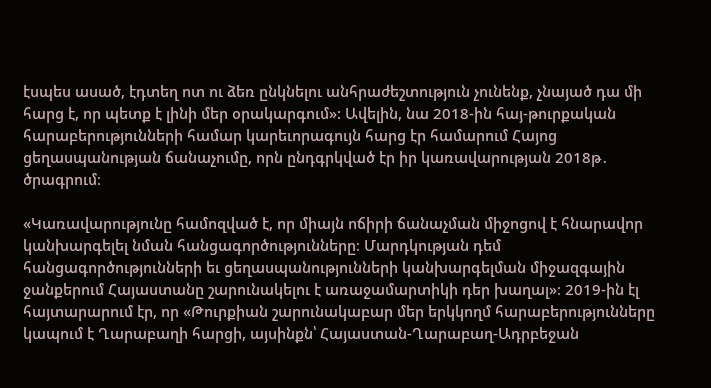էսպես ասած, էդտեղ ոտ ու ձեռ ընկնելու անհրաժեշտություն չունենք, չնայած դա մի հարց է, որ պետք է լինի մեր օրակարգում»: Ավելին, նա 2018-ին հայ-թուրքական հարաբերությունների համար կարեւորագույն հարց էր համարում Հայոց ցեղասպանության ճանաչումը, որն ընդգրկված էր իր կառավարության 2018թ․ ծրագրում։

«Կառավարությունը համոզված է, որ միայն ոճիրի ճանաչման միջոցով է հնարավոր կանխարգելել նման հանցագործությունները։ Մարդկության դեմ հանցագործությունների եւ ցեղասպանությունների կանխարգելման միջազգային ջանքերում Հայաստանը շարունակելու է առաջամարտիկի դեր խաղալ»։ 2019-ին էլ հայտարարում էր, որ «Թուրքիան շարունակաբար մեր երկկողմ հարաբերությունները կապում է Ղարաբաղի հարցի, այսինքն՝ Հայաստան-Ղարաբաղ-Ադրբեջան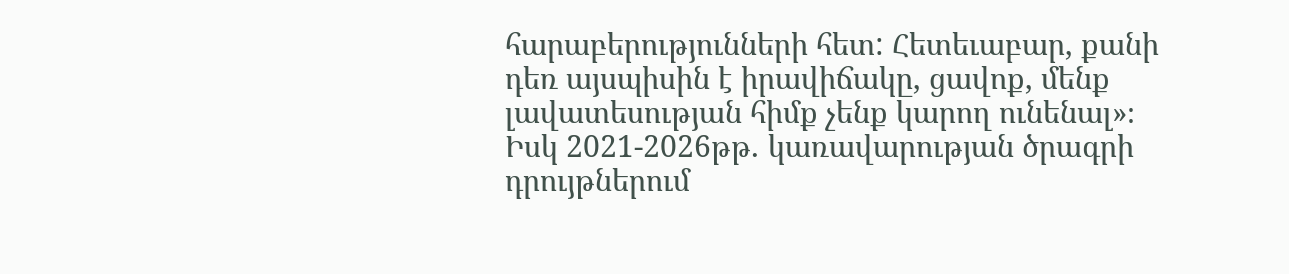հարաբերությունների հետ: Հետեւաբար, քանի դեռ այսպիսին է իրավիճակը, ցավոք, մենք լավատեսության հիմք չենք կարող ունենալ»։ Իսկ 2021-2026թթ․ կառավարության ծրագրի դրույթներում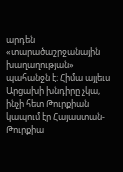արդեն «տարածաշրջանային խաղաղության» պահանջն է։ Հիմա այլեւս Արցախի խնդիրը չկա, ինչի հետ Թուրքիան կապում էր Հայաստան-Թուրքիա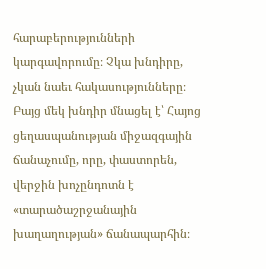հարաբերությունների կարգավորումը։ Չկա խնդիրը, չկան նաեւ հակասությունները։ Բայց մեկ խնդիր մնացել է՝ Հայոց ցեղասպանության միջազգային ճանաչումը, որը, փաստորեն, վերջին խոչընդոտն է «տարածաշրջանային խաղաղության» ճանապարհին։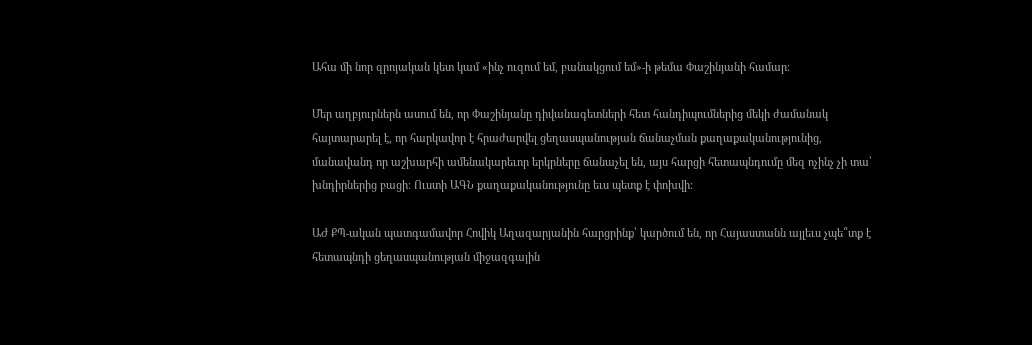Ահա մի նոր զրոյական կետ կամ «ինչ ուզում եմ, բանակցում եմ»-ի թեմա Փաշինյանի համար։

Մեր աղբյուրներն ասում են, որ Փաշինյանը դիվանագետների հետ հանդիպումներից մեկի ժամանակ հայտարարել է, որ հարկավոր է հրաժարվել ցեղասպանության ճանաչման քաղաքականությունից, մանավանդ որ աշխարհի ամենակարեւոր երկրները ճանաչել են, այս հարցի հետապնդումը մեզ ոչինչ չի տա՝ խնդիրներից բացի։ Ուստի ԱԳՆ քաղաքականությունը եւս պետք է փոխվի։

ԱԺ ՔՊ-ական պատգամավոր Հովիկ Աղազարյանին հարցրինք՝ կարծում են, որ Հայաստանն այլեւս չպե՞տք է հետապնդի ցեղասպանության միջազգային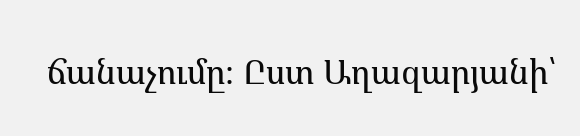ճանաչումը։ Ըստ Աղազարյանի՝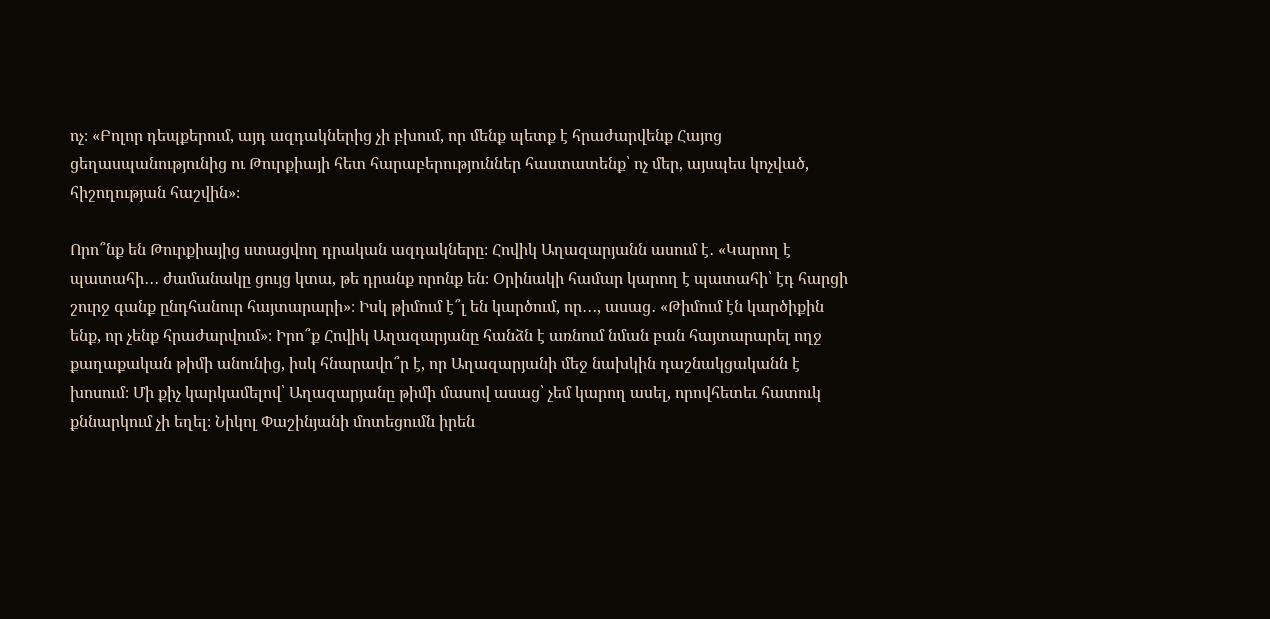ոչ։ «Բոլոր դեպքերում, այդ ազդակներից չի բխում, որ մենք պետք է հրաժարվենք Հայոց ցեղասպանությունից ու Թուրքիայի հետ հարաբերություններ հաստատենք՝ ոչ մեր, այսպես կոչված, հիշողության հաշվին»։

Որո՞նք են Թուրքիայից ստացվող դրական ազդակները։ Հովիկ Աղազարյանն ասում է․ «Կարող է պատահի․․․ ժամանակը ցույց կտա, թե դրանք որոնք են։ Օրինակի համար կարող է պատահի՝ էդ հարցի շուրջ գանք ընդհանուր հայտարարի»։ Իսկ թիմում է՞լ են կարծում, որ․․․, ասաց․ «Թիմում էն կարծիքին ենք, որ չենք հրաժարվում»։ Իրո՞ք Հովիկ Աղազարյանը հանձն է առնում նման բան հայտարարել ողջ  քաղաքական թիմի անունից, իսկ հնարավո՞ր է, որ Աղազարյանի մեջ նախկին դաշնակցականն է խոսում։ Մի քիչ կարկամելով՝ Աղազարյանը թիմի մասով ասաց՝ չեմ կարող ասել, որովհետեւ հատուկ քննարկում չի եղել։ Նիկոլ Փաշինյանի մոտեցումն իրեն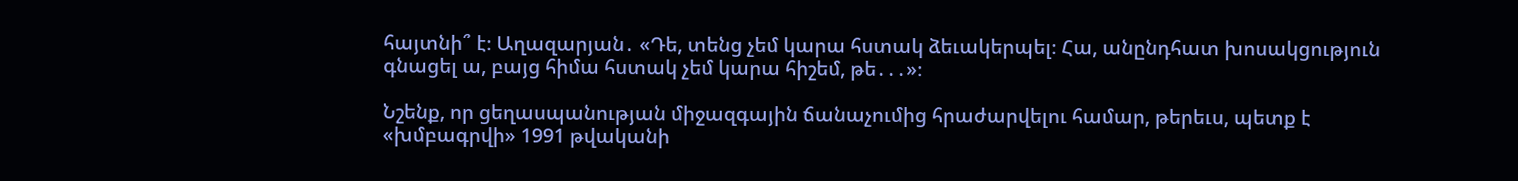հայտնի՞ է։ Աղազարյան․ «Դե, տենց չեմ կարա հստակ ձեւակերպել։ Հա, անընդհատ խոսակցություն գնացել ա, բայց հիմա հստակ չեմ կարա հիշեմ, թե․․․»։

Նշենք, որ ցեղասպանության միջազգային ճանաչումից հրաժարվելու համար, թերեւս, պետք է «խմբագրվի» 1991 թվականի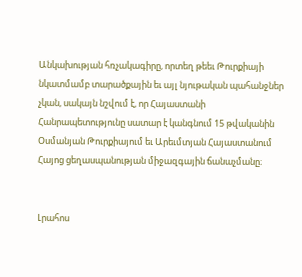Անկախության հռչակագիրը, որտեղ թեեւ Թուրքիայի նկատմամբ տարածքային եւ այլ նյութական պահանջներ չկան, սակայն նշվում է, որ Հայաստանի Հանրապետությունը սատար է կանգնում 15 թվականին Օսմանյան Թուրքիայում եւ Արեւմտյան Հայաստանում Հայոց ցեղասպանության միջազգային ճանաչմանը։


Լրահոս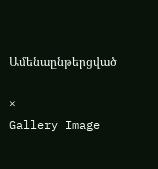Ամենաընթերցված

×
Gallery Image